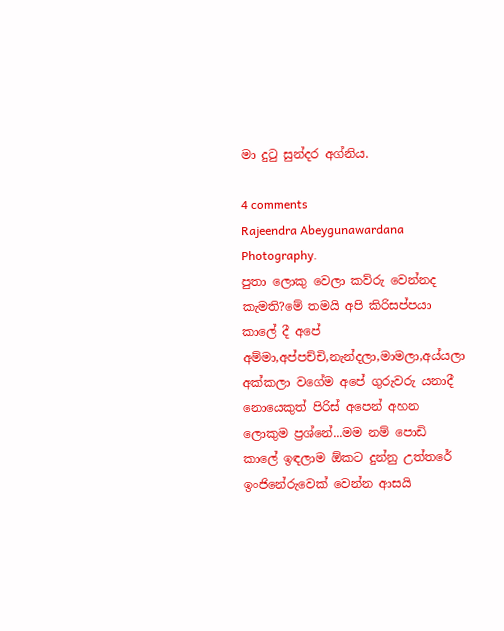මා දුටු සුන්දර අග්නිය.

4 comments
Rajeendra Abeygunawardana Photography.
පුතා ලොකු වෙලා කව්රු වෙන්නද කැමති?මේ තමයි අපි කිරිසප්පයා කාලේ දී අපේ අම්මා,අප්පච්චි,නැන්දලා,මාමලා,අය්යලා අක්කලා වගේම අපේ ගුරුවරු යනාදී නොයෙකුත් පිරිස් අපෙන් අහන ලොකුම ප්‍රශ්නේ...මම නම් පොඩි කාලේ ඉඳලාම ඕකට දුන්නු උත්තරේ ඉංජිනේරුවෙක් වෙන්න ආසයි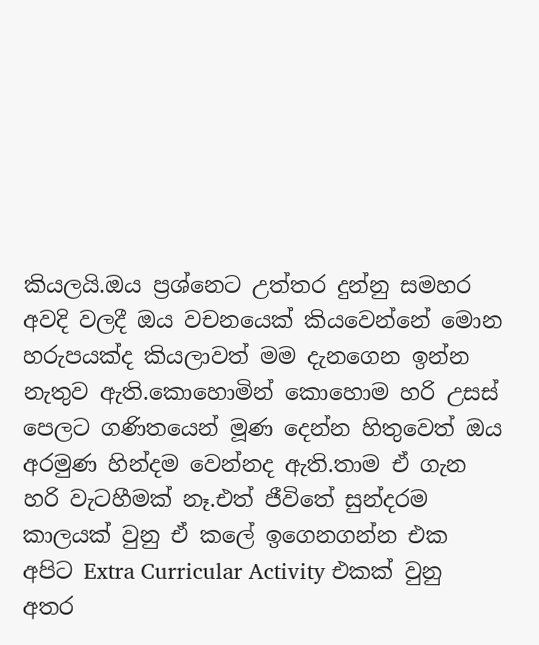කියලයි.ඔය ප්‍රශ්නෙට උත්තර දුන්නු සමහර අවදි වලදී ඔය වචනයෙක් කියවෙන්නේ මොන හරුපයක්ද කියලාවත් මම දැනගෙන ඉන්න නැතුව ඇති.කොහොමින් කොහොම හරි උසස් පෙලට ගණිතයෙන් මූණ දෙන්න හිතුවෙත් ඔය අරමුණ හින්දම වෙන්නද ඇති.තාම ඒ ගැන හරි වැටහීමක් නෑ.එත් ජීවිතේ සුන්දරම කාලයක් වුනු ඒ කලේ ඉගෙනගන්න එක අපිට Extra Curricular Activity එකක් වුනු අතර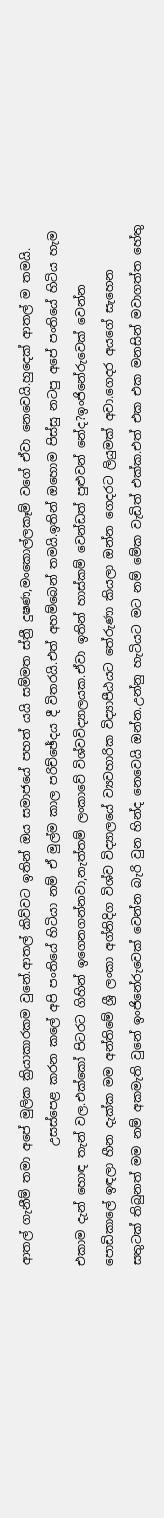ආතල් ගැනීම් තමා අපේ මුලික ක්‍රියාකාරකම වුනේ.ආතල් කිව්වට ඉතින් ඔය සමාජයේ පහත් යයි සම්මත ස්ත්‍රී දුෂණ,මංකොල්ලකෑම් වගේ ඒවා නෙවෙයි.හුදෙක් ආතල් ම තමයි.
                    උසස්පෙළ කරන කලේ අපි පංතියේ හිටියා නම් ඒ මුල්ම කාල පරිච්ඡේදය දී විතරයි.එත් අහම්බෙන් තමයි.ඉතින් ඔහොම පිස්සු නටපු අපේ පංතියේ හිටිය හැම එකාම දැන් හොඳ තැන් වල.එක්කෝ පිටරට ගිහින් ඉගෙනගන්නවා,නැත්තම් ලංකාවේ විශ්වවිද්‍යාලයක.ඒවා ඉතින් හාස්කම් වෙන්ඩත් පුළුවන් නේද?ඉංජිනේරුවෙක් වෙන්න පොඩිකාලේ ඉඳලා හීන දැක්ක මම අන්තිමේ ශ්‍රී ලංකා අග්නිදිග විශ්ව විද්‍යාලයේ ව්‍යවහාරික විද්‍යාපීඨයට තේරුණා කියලා ඔන්න ගෙදරට ලියුමක් අවා.ගෙදර අයගේ සැහෙන සතුටක් තිබුනත් මම නම් අකමැති වුනේ ඉංජිනේරුවෙක් වෙන්න බැරි වුන හින්ද නෙවෙයි ඔන්න.උන්නු හැටියට මට නම් මේක වැඩිත් එක්ක.එත් එක එක මනසින් මවාගත්ත හේතු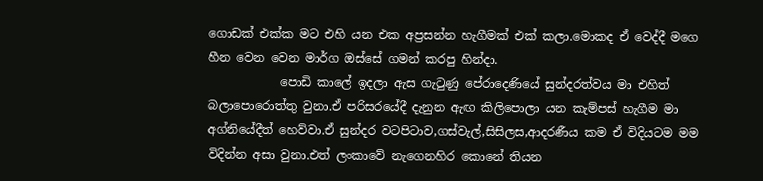ගොඩක් එක්ක මට එහි යන එක අප්‍රසන්න හැගීමක් එක් කලා.මොකද ඒ වෙද්දී මගෙ හීන වෙන වෙන මාර්ග ඔස්සේ ගමන් කරපු හින්දා.
            පොඩි කාලේ ඉදලා ඇස ගැටුණු පේරාදෙණියේ සුන්දරත්වය මා එහිත් බලාපොරොත්තු වුනා.ඒ පරිසරයේදී දැනුන ඇඟ කිලිපොලා යන කැම්පස් හැගීම මා අග්නියේදීත් හෙව්වා.ඒ සුන්දර වටපිටාව,ගස්වැල්,සිසිලස,ආදරණීය කම ඒ විදියටම මම විදින්න අසා වුනා.එත් ලංකාවේ නැගෙනහිර කොනේ තියන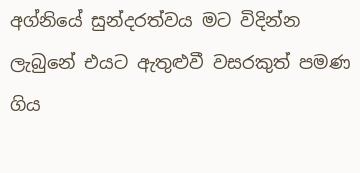අග්නියේ සුන්දරත්වය මට විදින්න ලැබුනේ එයට ඇතුළුවී වසරකුත් පමණ ගිය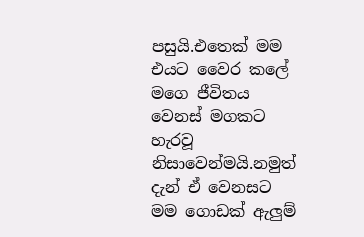පසුයි.එතෙක් මම එයට වෛර කලේ මගෙ ජීවිතය වෙනස් මගකට හැරවූ නිසාවෙන්මයි.නමුත් දැන් ඒ වෙනසට මම ගොඩක් ඇලුම්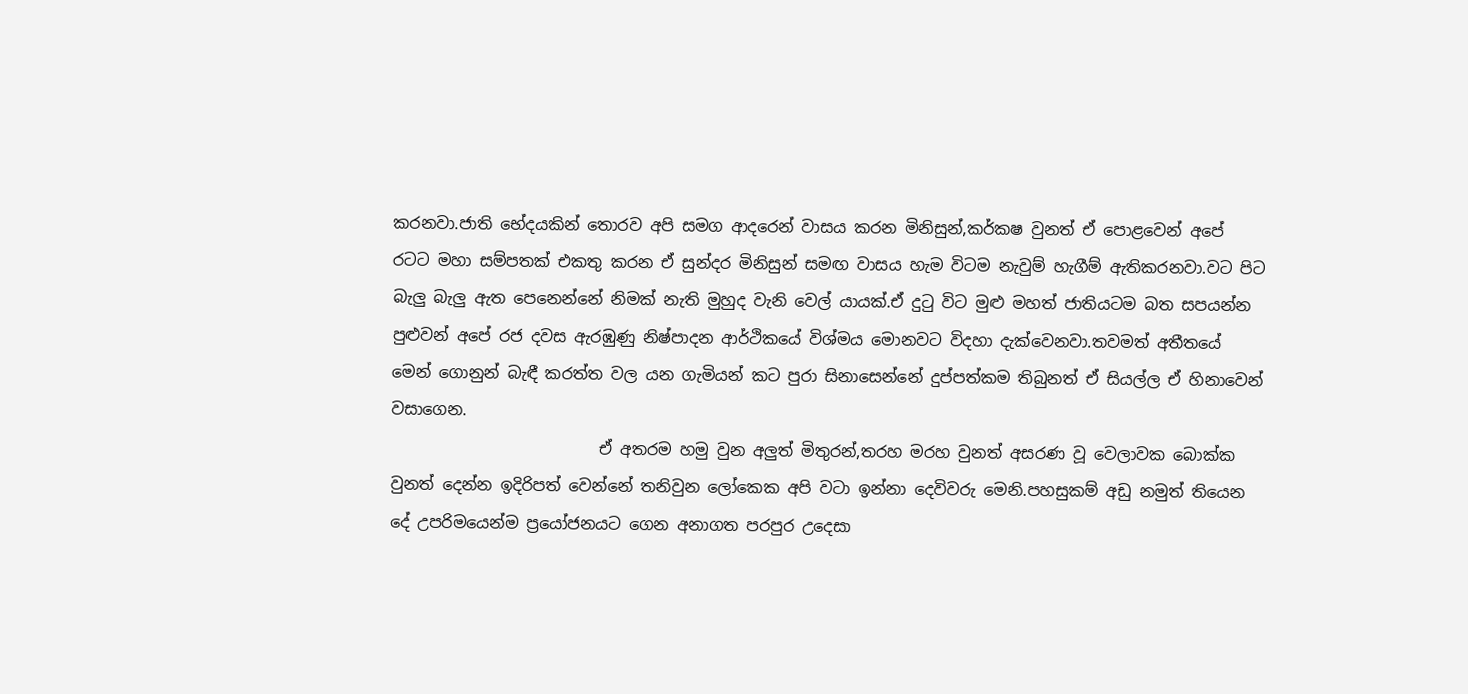කරනවා.ජාති භේදයකින් තොරව අපි සමග ආදරෙන් වාසය කරන මිනිසුන්,කර්කෂ වුනත් ඒ පොළවෙන් අපේ රටට මහා සම්පතක් එකතු කරන ඒ සුන්දර මිනිසුන් සමඟ වාසය හැම විටම නැවුම් හැගීම් ඇතිකරනවා.වට පිට බැලු බැලු ඇත පෙනෙන්නේ නිමක් නැති මුහුද වැනි වෙල් යායක්.ඒ දුටු විට මුළු මහත් ජාතියටම බත සපයන්න පුළුවන් අපේ රජ දවස ඇරඹුණු නිෂ්පාදන ආර්ථිකයේ විශ්මය මොනවට විදහා දැක්වෙනවා.තවමත් අතීතයේ මෙන් ගොනුන් බැඳී කරත්ත වල යන ගැමියන් කට පුරා සිනාසෙන්නේ දුප්පත්කම තිබුනත් ඒ සියල්ල ඒ හිනාවෙන් වසාගෙන.
                          ඒ අතරම හමු වුන අලුත් මිතුරන්,තරහ මරහ වුනත් අසරණ වූ වෙලාවක බොක්ක වුනත් දෙන්න ඉදිරිපත් වෙන්නේ තනිවුන ලෝකෙක අපි වටා ඉන්නා දෙවිවරු මෙනි.පහසුකම් අඩු නමුත් තියෙන දේ උපරිමයෙන්ම ප්‍රයෝජනයට ගෙන අනාගත පරපුර උදෙසා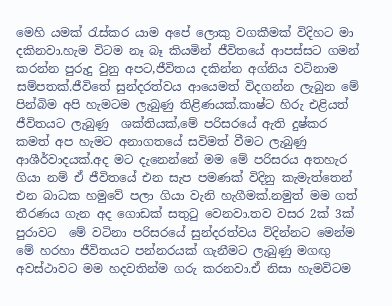මෙහි යමක් රැස්කර යාම අපේ ලොකු වගකීමක් විදිහට මා දකිනවා.හැම විටම නෑ බෑ කියමින් ජීවිතයේ ආපස්සට ගමන් කරන්න පුරුදු වුනු අපට,ජීවිතය දකින්න අග්නිය වටිනාම සම්පතක්.ජීවිතේ සුන්දරත්වය ආයෙමත් විදගන්න ලැබුන මේ පින්බිම අපි හැමටම ලැබුණු තිළිණයක්.කාෂ්ට හිරු එළියත් ජීවිතයට ලැබුණු  ශක්තියක්,මේ පරිසරයේ ඇති දුෂ්කර කමත් අප හැමට අනාගතයේ සවිමත් වීමට ලැබුණු ආශීර්වාදයක්.අද මට දැනෙන්නේ මම මේ පරිසරය අතහැර ගියා නම් ඒ ජීවිතයේ එන සැප පමණක් විදිනු කැමැත්තෙන් එන බාධක හමුවේ පලා ගියා වැනි හැගීමක්.නමුත් මම ගත් තීරණය ගැන අද ගොඩක් සතුටු වෙනවා.තව වසර 2ක් 3ක් පුරාවට  මේ වටිනා පරිසරයේ සුන්දරත්වය විදින්නට මෙන්ම මේ හරහා ජීවිතයට පන්නරයක් ගැනීමට ලැබුණු මගඟු අවස්ථාවට මම හදවතින්ම ගරු කරනවා.ඒ නිසා හැමවිටම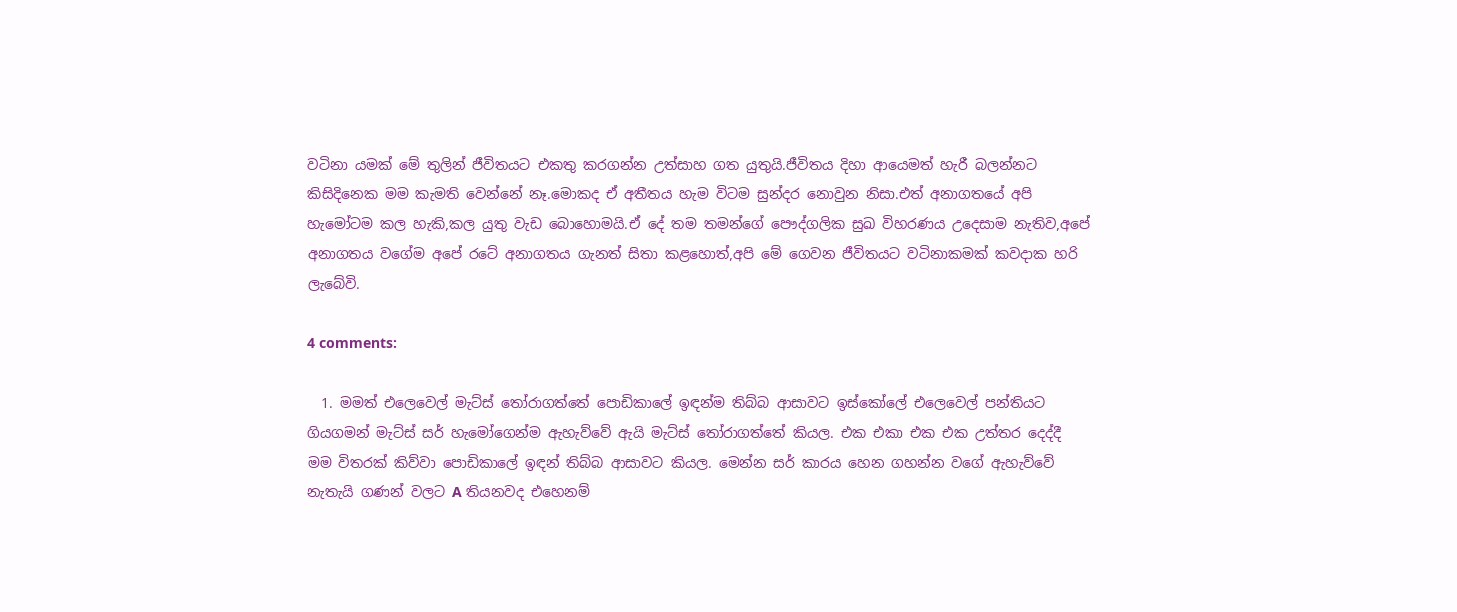වටිනා යමක් මේ තුලින් ජීවිතයට එකතු කරගන්න උත්සාහ ගත යුතුයි.ජීවිතය දිහා ආයෙමත් හැරී බලන්නට කිසිදිනෙක මම කැමති වෙන්නේ නෑ.මොකද ඒ අතීතය හැම විටම සුන්දර නොවුන නිසා.එත් අනාගතයේ අපි හැමෝටම කල හැකි,කල යුතු වැඩ බොහොමයි.ඒ දේ තම තමන්ගේ පෞද්ගලික සුඛ විහරණය උදෙසාම නැතිව,අපේ අනාගතය වගේම අපේ රටේ අනාගතය ගැනත් සිතා කළහොත්,අපි මේ ගෙවන ජීවිතයට වටිනාකමක් කවදාක හරි ලැබේවි.

4 comments:

  1. මමත් එලෙවෙල් මැට්ස් තෝරාගත්තේ පොඩිකාලේ ඉඳන්ම තිබ්බ ආසාවට ඉස්කෝලේ එලෙවෙල් පන්තියට ගියගමන් මැට්ස් සර් හැමෝගෙන්ම ඇහැව්වේ ඇයි මැට්ස් තෝරාගත්තේ කියල. එක එකා එක එක උත්තර දෙද්දී මම විතරක් කිව්වා පොඩිකාලේ ඉඳන් තිබ්බ ආසාවට කියල. මෙන්න සර් කාරය හෙන ගහන්න වගේ ඇහැව්වේ නැතැයි ගණන් වලට A තියනවද එහෙනම්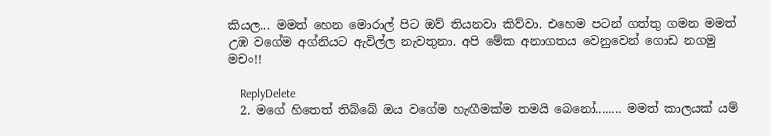කියල... මමත් හෙන මොරාල් පිට ඔව් තියනවා කිව්වා. එහෙම පටන් ගත්තු ගමන මමත් උඹ වගේම අග්නියට ඇවිල්ල නැවතුනා. අපි මේක අනාගතය වෙනුවෙන් ගොඩ නගමු මචං!!

    ReplyDelete
  2. මගේ හිතෙත් තිබ්බේ ඔය වගේම හැඟීමක්ම තමයි බෙනෝ........ මමත් කාලයක් යම්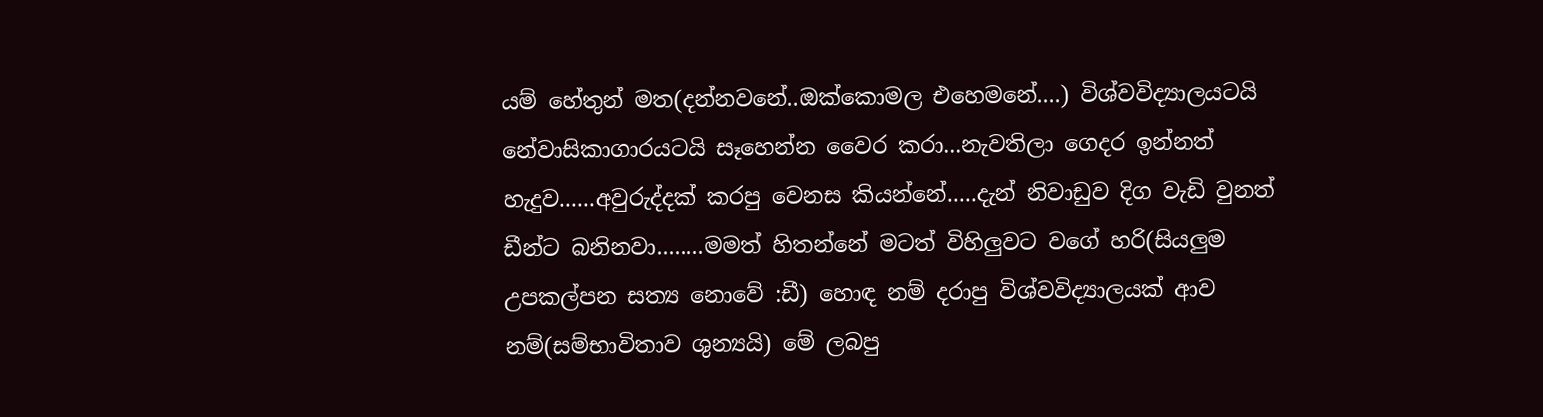යම් හේතුන් මත(දන්නවනේ..ඔක්කොමල එහෙමනේ....) විශ්වවිද්‍යාලයටයි නේවාසිකාගාරයටයි සෑහෙන්න වෛර කරා...නැවතිලා ගෙදර ඉන්නත් හැදුව......අවුරුද්දක් කරපු වෙනස කියන්නේ.....දැන් නිවාඩුව දිග වැඩි වුනත් ඩීන්ට බනිනවා........මමත් හිතන්නේ මටත් විහිලුවට වගේ හරි(සියලුම උපකල්පන සත්‍ය නොවේ :ඩී) හොඳ නම් දරාපු විශ්වවිද්‍යාලයක් ආව නම්(සම්භාවිතාව ශුන්‍යයි) මේ ලබපු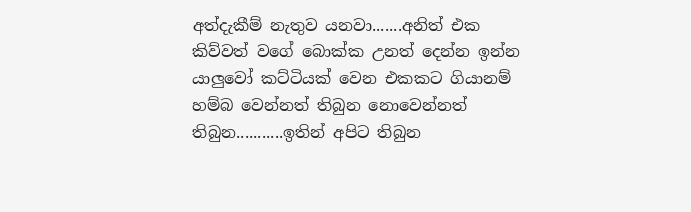අත්දැකීම් නැතුව යනවා.......අනිත් එක කිව්වත් වගේ බොක්ක උනත් දෙන්න ඉන්න යාලුවෝ කට්ටියක් වෙන එකකට ගියානම් හම්බ වෙන්නත් තිබුන නොවෙන්නත් තිබුන...........ඉතින් අපිට තිබුන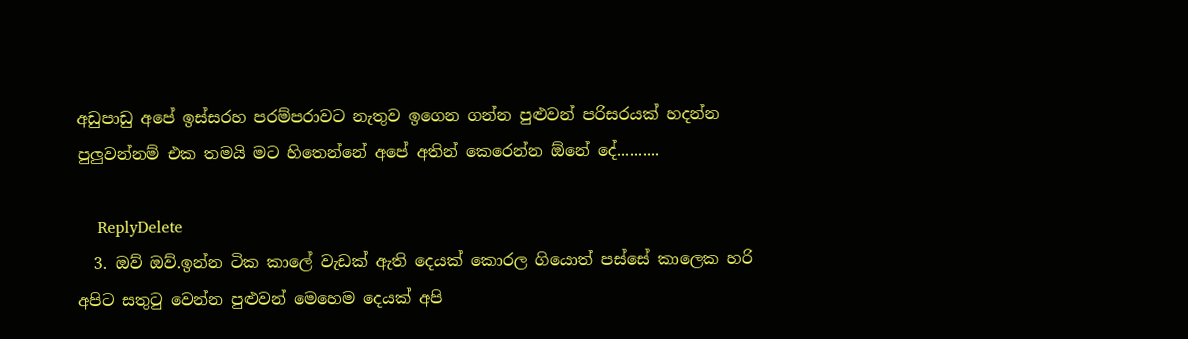අඩුපාඩු අපේ ඉස්සරහ පරම්පරාවට නැතුව ඉගෙන ගන්න පුළුවන් පරිසරයක් හදන්න පුලුවන්නම් එක තමයි මට හිතෙන්නේ අපේ අතින් කෙරෙන්න ඕනේ දේ..........

    ReplyDelete
  3. ඔව් ඔව්.ඉන්න ටික කාලේ වැඩක් ඇති දෙයක් කොරල ගියොත් පස්සේ කාලෙක හරි අපිට සතුටු වෙන්න පුළුවන් මෙහෙම දෙයක් අපි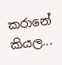කරානේ කියල...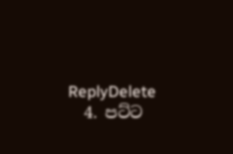ReplyDelete
  4. පට්ට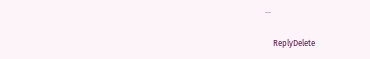...

    ReplyDelete